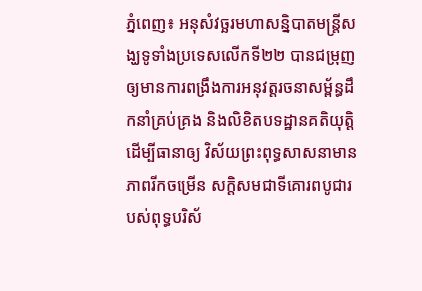ភ្នំពេញ៖ ឣនុសំវច្ឆរមហាសន្និបាតមន្ត្រីសង្ឃទូទាំងប្រទេសលើកទី២២ បានជម្រុញឲ្យមានការពង្រឹងការឣនុវត្តរចនាសម្ព័ន្ធដឹកនាំគ្រប់គ្រង និងលិខិតបទដ្ឋានគតិយុត្តិ ដើម្បីធានាឲ្យ វិស័យព្រះពុទ្ធសាសនាមានភាពរីកចម្រើន សក្តិសមជាទីគោរពបូជារបស់ពុទ្ធបរិស័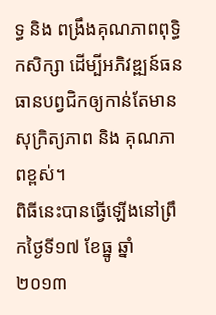ទ្ធ និង ពង្រឹងគុណភាពពុទ្ធិកសិក្សា ដើម្បីអភិវឌ្ឍន៍ធនធានបព្វជិកឲ្យកាន់តែមានសុក្រិត្យភាព និង គុណភាពខ្ពស់។
ពិធីនេះបានធ្វើឡើងនៅព្រឹកថ្ងៃទី១៧ ខែធ្នូ ឆ្នាំ២០១៣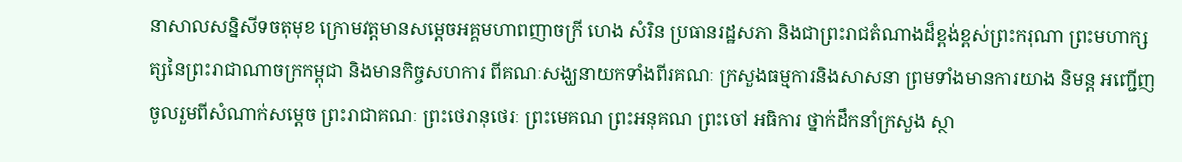នាសាលសន្និសីទចតុមុខ ក្រោមវត្តមានសម្តេចឣគ្គមហាពញាចក្រី ហេង សំរិន ប្រធានរដ្ឋសភា និងជាព្រះរាជតំណាងដ៏ខ្ពង់ខ្ពស់ព្រះករុណា ព្រះមហាក្សត្សនៃព្រះរាជាណាចក្រកម្ពុជា និងមានកិច្ចសហការ ពីគណៈសង្ឃនាយកទាំងពីរគណៈ ក្រសួងធម្មការនិងសាសនា ព្រមទាំងមានការយាង និមន្ត អញ្ជើញចូលរួមពីសំណាក់សម្តេច ព្រះរាជាគណៈ ព្រះថេរានុថេរៈ ព្រះមេគណ ព្រះឣនុគណ ព្រះចៅ ឣធិការ ថ្នាក់ដឹកនាំក្រសួង ស្ថា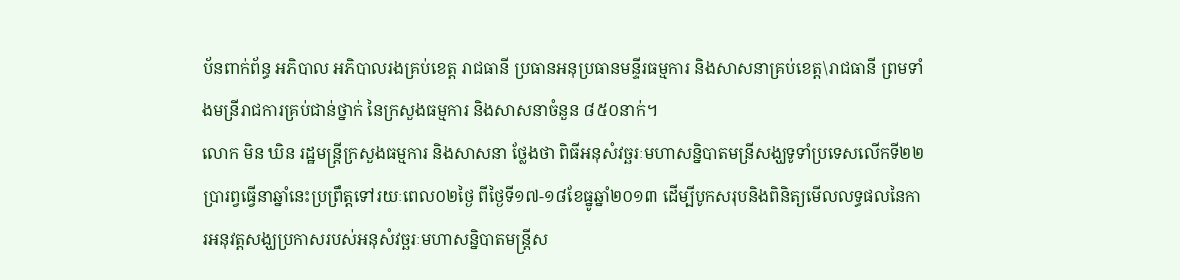ប័នពាក់ព័ន្ធ ឣភិបាល ឣភិបាលរងគ្រប់ខេត្ត រាជធានី ប្រធានឣនុប្រធានមន្ទីរធម្មការ និងសាសនាគ្រប់ខេត្ត\រាជធានី ព្រមទាំងមន្រីរាជការគ្រប់ជាន់ថ្នាក់ នៃក្រសួងធម្មការ និងសាសនាចំនួន ៨៥០នាក់។
លោក មិន ឃិន រដ្ឋមន្ត្រីក្រសួងធម្មការ និងសាសនា ថ្លែងថា ពិធីឣនុសំវច្ឆរៈមហាសន្និបាតមន្រីសង្ឃទូទាំប្រទេសលើកទី២២ ប្រារព្វធ្វើនាឆ្នាំនេះប្រព្រឹត្តទៅរយៈពេល០២ថ្ងៃ ពីថ្ងៃទី១៧-១៨ខែធ្នូឆ្នាំ២០១៣ ដើម្បីបូកសរុបនិងពិនិត្យមើលលទ្ធផលនៃការឣនុវត្តសង្ឃប្រកាសរបស់ឣនុសំវច្ឆរៈមហាសន្និបាតមន្ត្រីស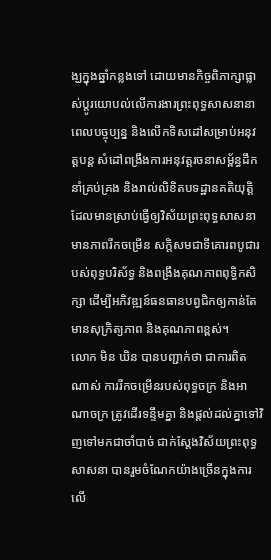ង្ឃក្នុងឆ្នាំកន្លងទៅ ដោយមានកិច្ចពិភាក្សាផ្លាស់ប្តូរយោបល់លើការងារព្រះពុទ្ធសាសនានាពេលបច្ចុប្បន្ន និងលើកទិសដៅសម្រាប់ឣនុវត្តបន្ត សំដៅពង្រឹងការឣនុវត្តរចនាសម្ព័ន្ធដឹកនាំគ្រប់គ្រង និងរាល់លិខិតបទដ្ឋានគតិយុត្តិ ដែលមានស្រាប់ធ្វើឲ្យវិស័យព្រះពុទ្ធសាសនាមានភាពរីកចម្រើន សក្តិសមជាទីគោរពបូជារបស់ពុទ្ធបរិស័ទ្ធ និងពង្រឹងគុណភាពពុទ្ធិកសិក្សា ដើម្បីអភិវឌ្ឍន៍ធនធានបព្វជិកឲ្យកាន់តែមានសុក្រិត្យភាព និងគុណភាពខ្ពស់។
លោក មិន ឃិន បានបញ្ជាក់ថា ជាការពិតណាស់ ការរីកចម្រើនរបស់ពុទ្ធចក្រ និងអាណាចក្រ ត្រូវដើរទន្ទឹមគ្នា និងផ្តល់ដល់គ្នាទៅវិញទៅមកជាចាំបាច់ ជាក់ស្តែងវិស័យព្រះពុទ្ធសាសនា បានរួមចំណែកយ៉ាងច្រើនក្នុងការលើ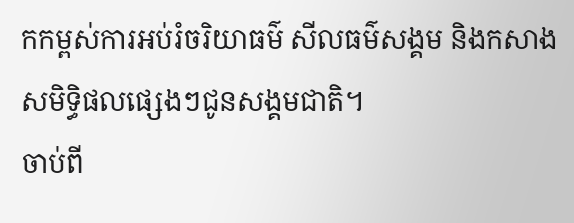កកម្ពស់ការអប់រំចរិយាធម៌ សីលធម៌សង្គម និងកសាងសមិទ្ធិផលផ្សេងៗជូនសង្គមជាតិ។
ចាប់ពី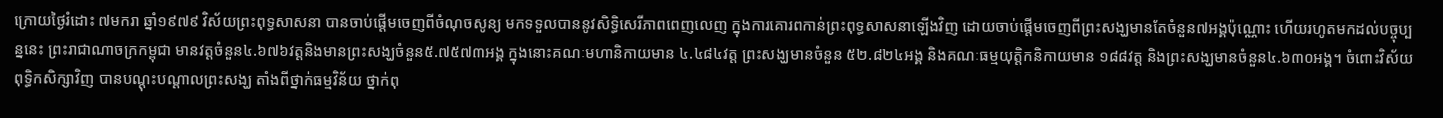ក្រោយថ្ងៃរំដោះ ៧មករា ឆ្នាំ១៩៧៩ វិស័យព្រះពុទ្ធសាសនា បានចាប់ផ្តើមចេញពីចំណុចសូន្យ មកទទួលបាននូវសិទ្ធិសេរីភាពពេញលេញ ក្នុងការគោរពកាន់ព្រះពុទ្ធសាសនាឡើងវិញ ដោយចាប់ផ្តើមចេញពីព្រះសង្ឃមានតែចំនួន៧អង្គប៉ុណ្ណោះ ហើយរហូតមកដល់បច្ចុប្បន្ននេះ ព្រះរាជាណាចក្រកម្ពុជា មានវត្តចំនួន៤.៦៧៦វត្តនិងមានព្រះសង្ឃចំនួន៥.៧៥៧៣អង្គ ក្នុងនោះគណៈមហានិកាយមាន ៤.៤៨៤វត្ត ព្រះសង្ឃមានចំនួន ៥២.៨២៤អង្គ និងគណៈធម្មយុត្តិកនិកាយមាន ១៨៨វត្ត និងព្រះសង្ឃមានចំនួន៤.៦៣០អង្គ។ ចំពោះវិស័យពុទ្ធិកសិក្សាវិញ បានបណ្តុះបណ្តាលព្រះសង្ឃ តាំងពីថ្នាក់ធម្មវិន័យ ថ្នាក់ពុ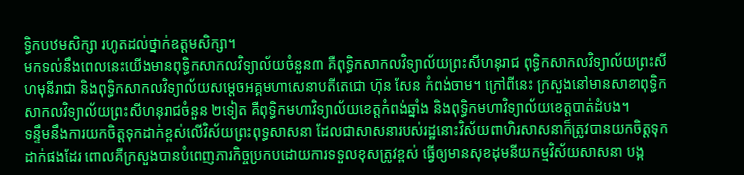ទ្ធិកបឋមសិក្សា រហូតដល់ថ្នាក់ឧត្តមសិក្សា។
មកទល់នឹងពេលនេះយើងមានពុទ្ធិកសាកលវិទ្យាល័យចំនួន៣ គឺពុទ្ធិកសាកលវិទ្យាល័យព្រះសីហនុរាជ ពុទ្ធិកសាកលវិទ្យាល័យព្រះសីហមុនីរាជា និងពុទ្ធិកសាកលវិទ្យាល័យសម្តេចអគ្គមហាសេនាបតីតេជោ ហ៊ុន សែន កំពង់ចាម។ ក្រៅពីនេះ ក្រសួងនៅមានសាខាពុទ្ធិកសាកលវិទ្យាល័យព្រះសីហនុរាជចំនួន ២ទៀត គឺពុទ្ធិកមហាវិទ្យាល័យខេត្តកំពង់ឆ្នាំង និងពុទ្ធិកមហាវិទ្យាល័យខេត្តបាត់ដំបង។
ទន្ទឹមនឹងការយកចិត្តទុកដាក់ខ្ពស់លើវិស័យព្រះពុទ្ធសាសនា ដែលជាសាសនារបស់រដ្ឋនោះវិស័យពាហិរសាសនាក៏ត្រូវបានយកចិត្តទុកដាក់ផងដែរ ពោលគឺក្រសួងបានបំពេញភារកិច្ចប្រកបដោយការទទួលខុសត្រូវខ្ពស់ ធ្វើឲ្យមានសុខដុមនីយកម្មវិស័យសាសនា បង្ក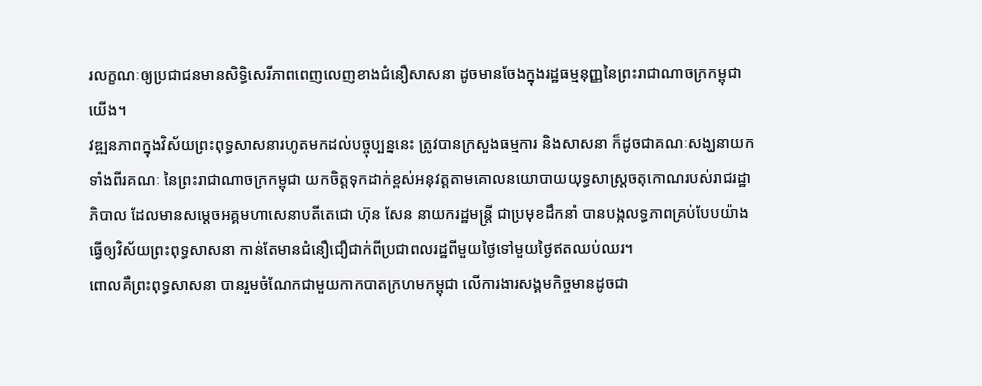រលក្ខណៈឲ្យប្រជាជនមានសិទ្ធិសេរីភាពពេញលេញខាងជំនឿសាសនា ដូចមានចែងក្នុងរដ្ឋធម្មនុញ្ញនៃព្រះរាជាណាចក្រកម្ពុជាយើង។
វឌ្ឍនភាពក្នុងវិស័យព្រះពុទ្ធសាសនារហូតមកដល់បច្ចុប្បន្ននេះ ត្រូវបានក្រសួងធម្មការ និងសាសនា ក៏ដូចជាគណៈសង្ឃនាយកទាំងពីរគណៈ នៃព្រះរាជាណាចក្រកម្ពុជា យកចិត្តទុកដាក់ខ្ពស់អនុវត្តតាមគោលនយោបាយយុទ្ធសាស្ត្រចតុកោណរបស់រាជរដ្ឋាភិបាល ដែលមានសម្តេចអគ្គមហាសេនាបតីតេជោ ហ៊ុន សែន នាយករដ្ឋមន្ត្រី ជាប្រមុខដឹកនាំ បានបង្កលទ្ធភាពគ្រប់បែបយ៉ាង ធ្វើឲ្យវិស័យព្រះពុទ្ធសាសនា កាន់តែមានជំនឿជឿជាក់ពីប្រជាពលរដ្ឋពីមួយថ្ងៃទៅមួយថ្ងៃឥតឈប់ឈរ។
ពោលគឺព្រះពុទ្ធសាសនា បានរួមចំណែកជាមួយកាកបាតក្រហមកម្ពុជា លើការងារសង្គមកិច្ចមានដូចជា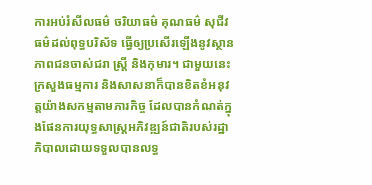ការអប់រំសីលធម៌ ចរិយាធម៌ គុណធម៌ សុជីវធម៌ដល់ពុទ្ធបរិស័ទ ធ្វើឲ្យប្រសើរឡើងនូវស្ថានភាពជនចាស់ជរា ស្ត្រី និងកុមារ។ ជាមួយនេះក្រសួងធម្មការ និងសាសនាក៏បានខិតខំអនុវត្តយ៉ាងសកម្មតាមភារកិច្ច ដែលបានកំណត់ក្នុងផែនការយុទ្ធសាស្ត្រអភិវឌ្ឍន៍ជាតិរបស់រដ្ឋាភិបាលដោយទទួលបានលទ្ធ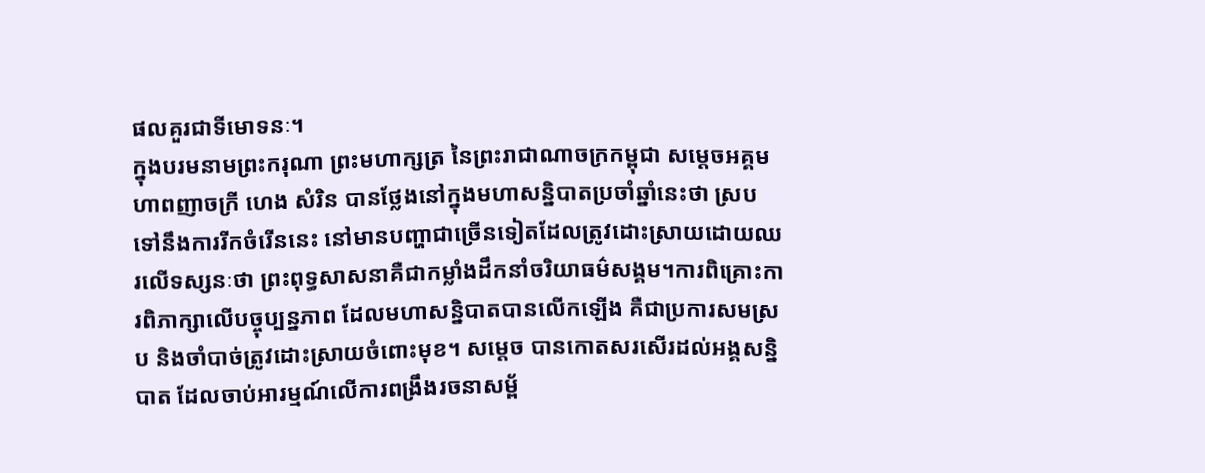ផលគួរជាទីមោទនៈ។
ក្នុងបរមនាមព្រះករុណា ព្រះមហាក្សត្រ នៃព្រះរាជាណាចក្រកម្ពុជា សម្តេចអគ្គមហាពញាចក្រី ហេង សំរិន បានថ្លែងនៅក្នុងមហាសន្និបាតប្រចាំឆ្នាំនេះថា ស្របទៅនឹងការរីកចំរើននេះ នៅមានបញ្ហាជាច្រើនទៀតដែលត្រូវដោះស្រាយដោយឈរលើទស្សនៈថា ព្រះពុទ្ធសាសនាគឺជាកម្លាំងដឹកនាំចរិយាធម៌សង្គម។ការពិគ្រោះការពិភាក្សាលើបច្ចុប្បន្នភាព ដែលមហាសន្និបាតបានលើកឡើង គឺជាប្រការសមស្រប និងចាំបាច់ត្រូវដោះស្រាយចំពោះមុខ។ សម្តេច បានកោតសរសើរដល់អង្គសន្និបាត ដែលចាប់អារម្មណ៍លើការពង្រឹងរចនាសម្ព័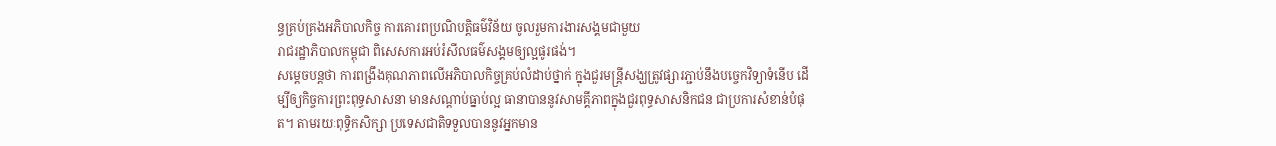ន្ធគ្រប់គ្រងអភិបាលកិច្ច ការគោរពប្រណិបត្តិធម៌វិន័យ ចូលរួមការងារសង្គមជាមួយ
រាជរដ្ឋាភិបាលកម្ពុជា ពិសេសការអប់រំសីលធម៌សង្គមឲ្យល្អផូរផង់។
សម្តេចបន្តថា ការពង្រឹងគុណភាពលើអភិបាលកិច្ចគ្រប់លំដាប់ថ្នាក់ ក្នុងជួរមន្ត្រីសង្ឃត្រូវផ្សារភ្ជាប់នឹងបច្ចេកវិទ្យាទំនើប ដើម្បីឲ្យកិច្ចការព្រះពុទ្ធសាសនា មានសណ្តាប់ធ្នាប់ល្អ ធានាបាននូវសាមគ្គីភាពក្នុងជួរពុទ្ធសាសនិកជន ជាប្រការសំខាន់បំផុត។ តាមរយៈពុទ្ធិកសិក្សា ប្រទេសជាតិទទួលបាននូវអ្នកមាន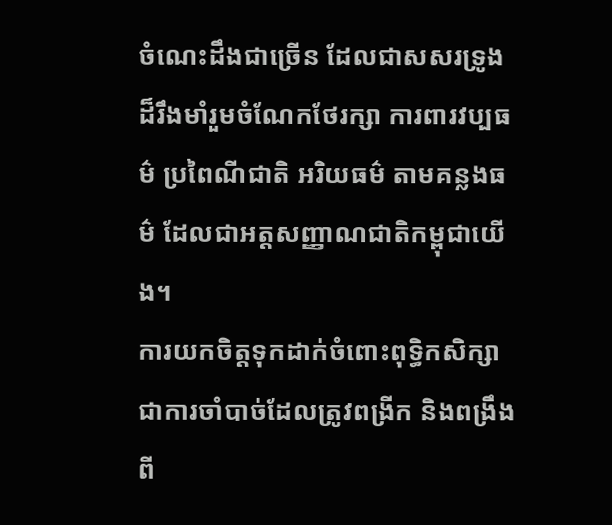ចំណេះដឹងជាច្រើន ដែលជាសសរទ្រូងដ៏រឹងមាំរួមចំណែកថែរក្សា ការពារវប្បធម៌ ប្រពៃណីជាតិ អរិយធម៌ តាមគន្លងធម៌ ដែលជាអត្តសញ្ញាណជាតិកម្ពុជាយើង។
ការយកចិត្តទុកដាក់ចំពោះពុទ្ធិកសិក្សា ជាការចាំបាច់ដែលត្រូវពង្រីក និងពង្រឹងពី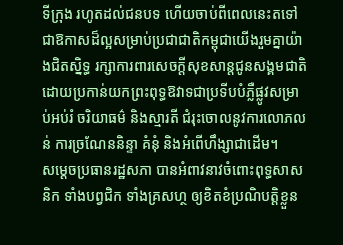ទីក្រុង រហូតដល់ជនបទ ហើយចាប់ពីពេលនេះតទៅ ជាឱកាសដ៏ល្អសម្រាប់ប្រជាជាតិកម្ពុជាយើងរួមគ្នាយ៉ាងជិតស្និទ្ធ រក្សាការពារសេចក្តីសុខសាន្តជូនសង្គមជាតិ ដោយប្រកាន់យកព្រះពុទ្ធឱវាទជាប្រទីបបំភ្លឺផ្លូវសម្រាប់អប់រំ ចរិយាធម៌ និងស្មារតី ជំរុះចោលនូវការលោភលន់ ការច្រណែននិន្ទា គំនុំ និងអំពើហឹង្សាជាដើម។
សម្តេចប្រធានរដ្ឋសភា បានអំពាវនាវចំពោះពុទ្ធសាសនិក ទាំងបព្វជិក ទាំងគ្រសហ្ថ ឲ្យខិតខំប្រណិបត្តិខ្លួន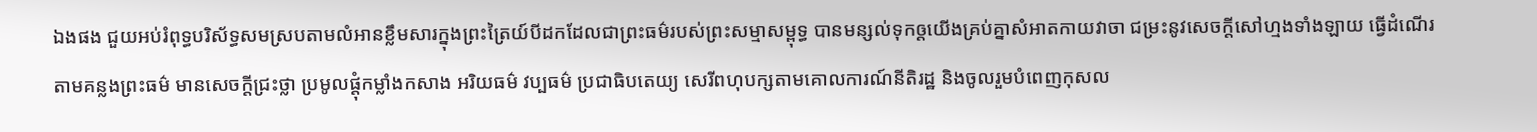ឯងផង ជួយអប់រំពុទ្ធបរិស័ទ្ធសមស្របតាមលំអានខ្លឹមសារក្នុងព្រះត្រៃយ៍បីដកដែលជាព្រះធម៌របស់ព្រះសម្មាសម្ពុទ្ធ បានមន្សល់ទុកឲ្តយើងគ្រប់គ្នាសំអាតកាយវាចា ជម្រះនូវសេចក្តីសៅហ្មងទាំងឡាយ ធ្វើដំណើរតាមគន្លងព្រះធម៌ មានសេចក្តីជ្រះថ្លា ប្រមូលផ្តុំកម្លាំងកសាង អរិយធម៌ វប្បធម៌ ប្រជាធិបតេយ្យ សេរីពហុបក្សតាមគោលការណ៍នីតិរដ្ឋ និងចូលរួមបំពេញកុសល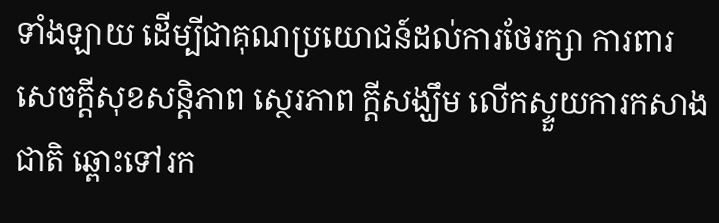ទាំងឡាយ ដើម្បីជាគុណប្រយោជន៍ដល់ការថែរក្សា ការពារ សេចក្តីសុខសន្តិភាព ស្ថេរភាព ក្តីសង្ឃឹម លើកស្ទួយការកសាងជាតិ ឆ្ពោះទៅរក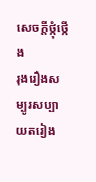សេចក្តីថ្កុំថ្កើង
រុងរឿងសម្បូរសប្បាយតរៀង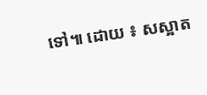ទៅ៕ ដោយ ៖ សស្អាត